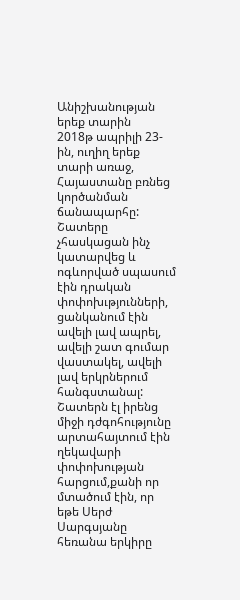Անիշխանության երեք տարին
2018թ ապրիլի 23-ին, ուղիղ երեք տարի առաջ, Հայաստանը բռնեց կործանման ճանապարհը:
Շատերը չհասկացան ինչ կատարվեց և ոգևորված սպասում էին դրական փոփոխւթյունների, ցանկանում էին ավելի լավ ապրել, ավելի շատ գումար վաստակել, ավելի լավ երկրներում հանգստանալ:
Շատերն էլ իրենց միջի դժգոհությունը արտահայտում էին ղեկավարի փոփոխության հարցում,քանի որ մտածում էին, որ եթե Սերժ Սարգսյանը հեռանա երկիրը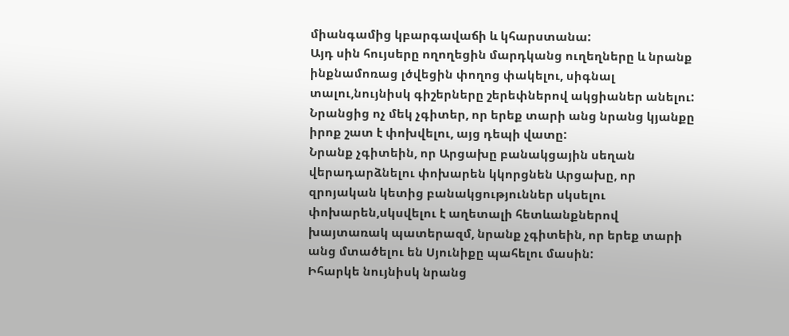միանգամից կբարգավաճի և կհարստանա:
Այդ սին հույսերը ողողեցին մարդկանց ուղեղները և նրանք ինքնամոռաց լծվեցին փողոց փակելու, սիգնալ տալու,նույնիսկ գիշերները շերեփներով ակցիաներ անելու: Նրանցից ոչ մեկ չգիտեր, որ երեք տարի անց նրանց կյանքը իրոք շատ է փոխվելու, այց դեպի վատը:
Նրանք չգիտեին, որ Արցախը բանակցային սեղան վերադարձնելու փոխարեն կկորցնեն Արցախը, որ զրոյական կետից բանակցություններ սկսելու փոխարեն,սկսվելու է աղետալի հետևանքներով խայտառակ պատերազմ, նրանք չգիտեին, որ երեք տարի անց մտածելու են Սյունիքը պահելու մասին:
Իհարկե նույնիսկ նրանց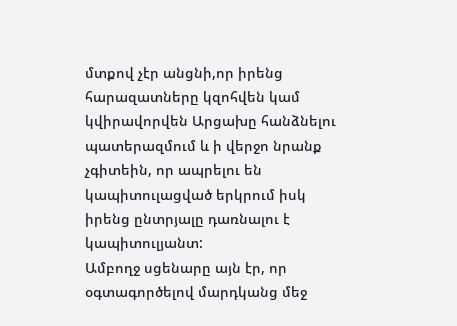մտքով չէր անցնի,որ իրենց հարազատները կզոհվեն կամ կվիրավորվեն Արցախը հանձնելու պատերազմում և ի վերջո նրանք չգիտեին, որ ապրելու են կապիտուլացված երկրում իսկ իրենց ընտրյալը դառնալու է կապիտուլյանտ:
Ամբողջ սցենարը այն էր, որ օգտագործելով մարդկանց մեջ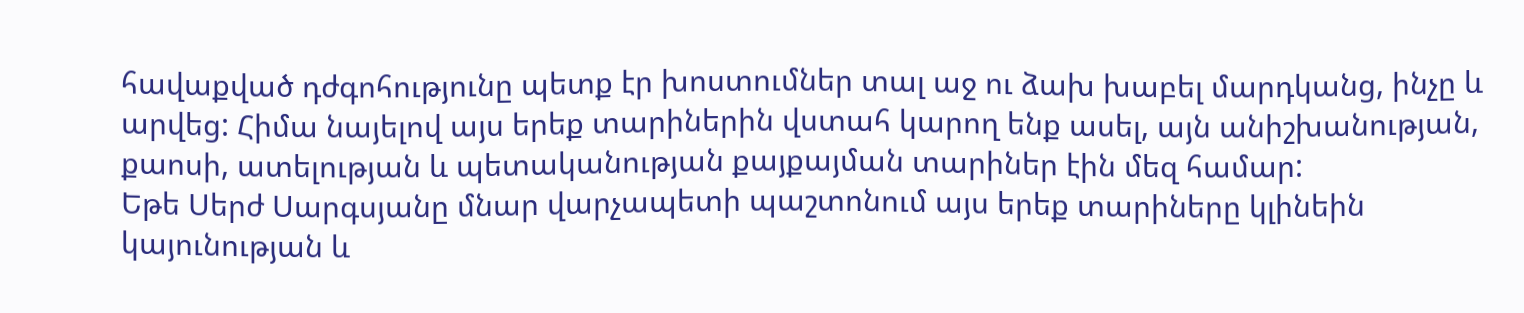հավաքված դժգոհությունը պետք էր խոստումներ տալ աջ ու ձախ խաբել մարդկանց, ինչը և արվեց: Հիմա նայելով այս երեք տարիներին վստահ կարող ենք ասել, այն անիշխանության, քաոսի, ատելության և պետականության քայքայման տարիներ էին մեզ համար:
Եթե Սերժ Սարգսյանը մնար վարչապետի պաշտոնում այս երեք տարիները կլինեին կայունության և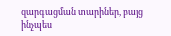զարգացման տարիներ, բայց ինչպես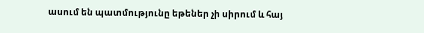ասում են պատմությունը եթեներ չի սիրում և հայ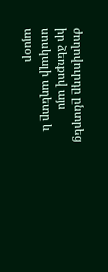ժողովուրդը ընտրեց իր ձեռքով այս սոսկալի աղետը և այսօր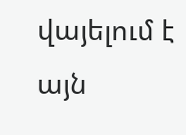վայելում է այն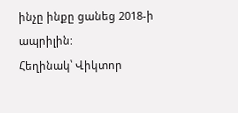ինչը ինքը ցանեց 2018-ի ապրիլին:
Հեղինակ՝ Վիկտոր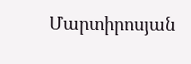Մարտիրոսյան